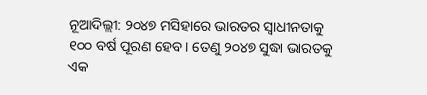ନୂଆଦିଲ୍ଲୀ: ୨୦୪୭ ମସିହାରେ ଭାରତର ସ୍ବାଧୀନତାକୁ ୧୦୦ ବର୍ଷ ପୂରଣ ହେବ। ତେଣୁ ୨୦୪୭ ସୁଦ୍ଧା ଭାରତକୁ ଏକ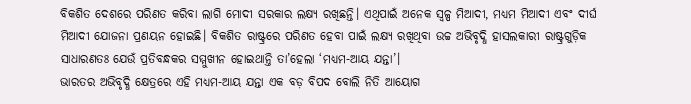ବିକଶିତ ଦେଶରେ ପରିଣତ କରିବା ଲାଗି ମୋଦୀ ସରକାର ଲକ୍ଷ୍ୟ ରଖିଛନ୍ତି। ଏଥିପାଇଁ ଅନେକ ସ୍ବଳ୍ପ ମିଆଦୀ, ମଧ୍ୟମ ମିଆଦୀ ଏବଂ ଦୀର୍ଘ ମିଆଦୀ ଯୋଜନା ପ୍ରଣୟନ ହୋଇଛି। ବିକଶିତ ରାଷ୍ଟ୍ରରେ ପରିଣତ ହେବା ପାଇଁ ଲକ୍ଷ୍ୟ ରଖିଥିବା ଉଚ୍ଚ ଅଭିବୃଦ୍ଧି ହାସଲକାରୀ ରାଷ୍ଟ୍ରଗୁଡ଼ିକ ସାଧାରଣତଃ ଯେଉଁ ପ୍ରତିବନ୍ଧକର ସମ୍ମୁଖୀନ ହୋଇଥାନ୍ତି ତା’ହେଲା ‘ମଧ୍ୟମ-ଆୟ ଯନ୍ତା’।
ଭାରତର ଅଭିବୃଦ୍ଧି କ୍ଷେତ୍ରରେ ଏହି ମଧ୍ୟମ-ଆୟ ଯନ୍ତା ଏକ ବଡ଼ ବିପଦ ବୋଲି ନିତି ଆୟୋଗ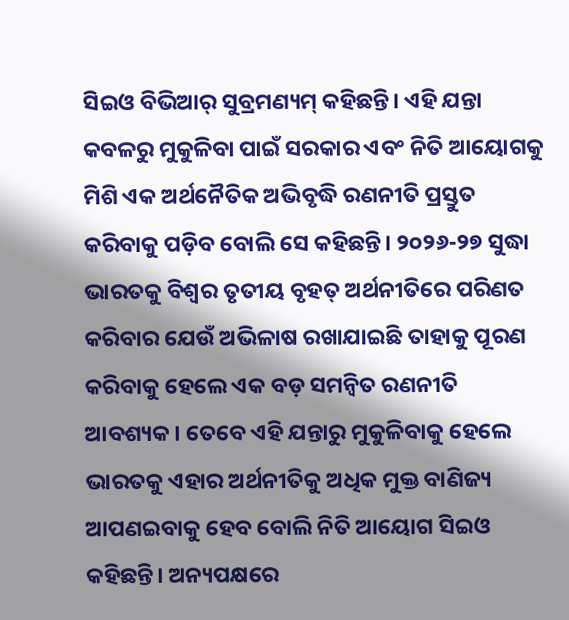ସିଇଓ ବିଭିଆର୍ ସୁବ୍ରମଣ୍ୟମ୍ କହିଛନ୍ତି। ଏହି ଯନ୍ତା କବଳରୁ ମୁକୁଳିବା ପାଇଁ ସରକାର ଏବଂ ନିତି ଆୟୋଗକୁ ମିଶି ଏକ ଅର୍ଥନୈତିକ ଅଭିବୃଦ୍ଧି ରଣନୀତି ପ୍ରସ୍ତୁତ କରିବାକୁ ପଡ଼ିବ ବୋଲି ସେ କହିଛନ୍ତି। ୨୦୨୬-୨୭ ସୁଦ୍ଧା ଭାରତକୁ ବିଶ୍ବର ତୃତୀୟ ବୃହତ୍ ଅର୍ଥନୀତିରେ ପରିଣତ କରିବାର ଯେଉଁ ଅଭିଳାଷ ରଖାଯାଇଛି ତାହାକୁ ପୂରଣ କରିବାକୁ ହେଲେ ଏକ ବଡ଼ ସମନ୍ବିତ ରଣନୀତି ଆବଶ୍ୟକ। ତେବେ ଏହି ଯନ୍ତାରୁ ମୁକୁଳିବାକୁ ହେଲେ ଭାରତକୁ ଏହାର ଅର୍ଥନୀତିକୁ ଅଧିକ ମୁକ୍ତ ବାଣିଜ୍ୟ ଆପଣଇବାକୁ ହେବ ବୋଲି ନିତି ଆୟୋଗ ସିଇଓ କହିଛନ୍ତି। ଅନ୍ୟପକ୍ଷରେ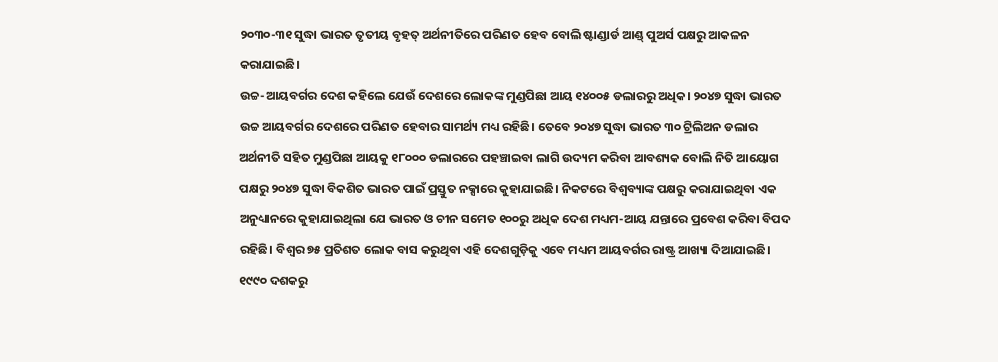୨୦୩୦-୩୧ ସୁଦ୍ଧା ଭାରତ ତୃତୀୟ ବୃହତ୍ ଅର୍ଥନୀତିରେ ପରିଣତ ହେବ ବୋଲି ଷ୍ଟାଣ୍ଡାର୍ଡ ଆଣ୍ଡ୍ ପୁଅର୍ସ ପକ୍ଷରୁ ଆକଳନ କରାଯାଇଛି।
ଉଚ୍ଚ-ଆୟବର୍ଗର ଦେଶ କହିଲେ ଯେଉଁ ଦେଶରେ ଲୋକଙ୍କ ମୁଣ୍ଡପିଛା ଆୟ ୧୪୦୦୫ ଡଲାରରୁ ଅଧିକ। ୨୦୪୭ ସୁଦ୍ଧା ଭାରତ ଉଚ୍ଚ ଆୟବର୍ଗର ଦେଶରେ ପରିଣତ ହେବାର ସାମର୍ଥ୍ୟ ମଧ୍ୟ ରହିଛି। ତେବେ ୨୦୪୭ ସୁଦ୍ଧା ଭାରତ ୩୦ ଟ୍ରିଲିଅନ ଡଲାର ଅର୍ଥନୀତି ସହିତ ମୁଣ୍ଡପିଛା ଆୟକୁ ୧୮୦୦୦ ଡଲାରରେ ପହଞ୍ଚାଇବା ଲାଗି ଉଦ୍ୟମ କରିବା ଆବଶ୍ୟକ ବୋଲି ନିତି ଆୟୋଗ ପକ୍ଷରୁ ୨୦୪୭ ସୁଦ୍ଧା ବିକଶିତ ଭାରତ ପାଇଁ ପ୍ରସ୍ତୁତ ନକ୍ସାରେ କୁହାଯାଇଛି। ନିକଟରେ ବିଶ୍ବବ୍ୟାଙ୍କ ପକ୍ଷରୁ କରାଯାଇଥିବା ଏକ ଅନୁଧ୍ୟାନରେ କୁହାଯାଇଥିଲା ଯେ ଭାରତ ଓ ଚୀନ ସମେତ ୧୦୦ରୁ ଅଧିକ ଦେଶ ମଧ୍ୟମ-ଆୟ ଯନ୍ତାରେ ପ୍ରବେଶ କରିବା ବିପଦ ରହିଛି। ବିଶ୍ବର ୭୫ ପ୍ରତିଶତ ଲୋକ ବାସ କରୁଥିବା ଏହି ଦେଶଗୁଡ଼ିକୁ ଏବେ ମଧ୍ୟମ ଆୟବର୍ଗର ରାଷ୍ଟ୍ର ଆଖ୍ୟା ଦିଆଯାଇଛି। ୧୯୯୦ ଦଶକରୁ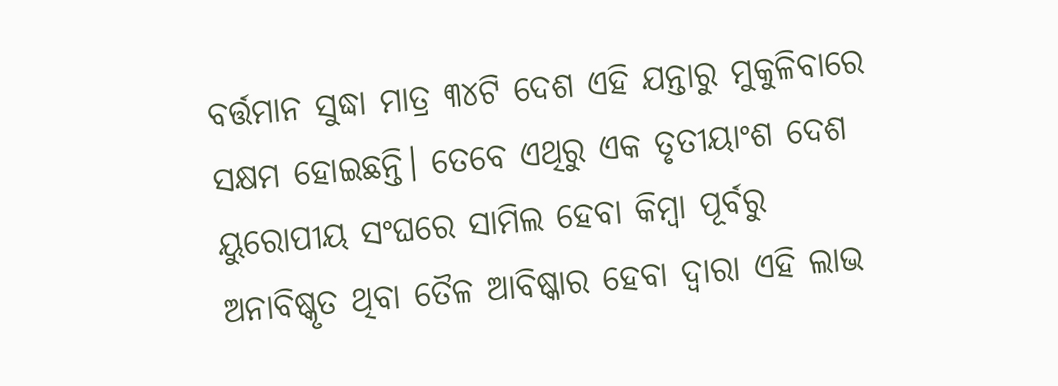ବର୍ତ୍ତମାନ ସୁଦ୍ଧା ମାତ୍ର ୩୪ଟି ଦେଶ ଏହି ଯନ୍ତାରୁ ମୁକୁଳିବାରେ ସକ୍ଷମ ହୋଇଛନ୍ତି। ତେବେ ଏଥିରୁ ଏକ ତୃତୀୟାଂଶ ଦେଶ ୟୁରୋପୀୟ ସଂଘରେ ସାମିଲ ହେବା କିମ୍ବା ପୂର୍ବରୁ ଅନାବିଷ୍କୃତ ଥିବା ତୈଳ ଆବିଷ୍କାର ହେବା ଦ୍ବାରା ଏହି ଲାଭ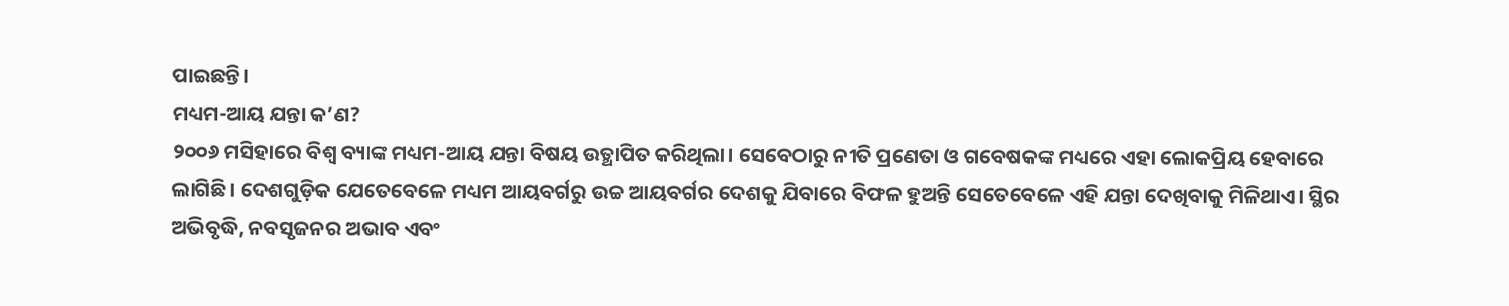ପାଇଛନ୍ତି।
ମଧ୍ୟମ-ଆୟ ଯନ୍ତା କ’ଣ?
୨୦୦୬ ମସିହାରେ ବିଶ୍ବ ବ୍ୟାଙ୍କ ମଧ୍ୟମ-ଆୟ ଯନ୍ତା ବିଷୟ ଉତ୍ଥାପିତ କରିଥିଲା। ସେବେଠାରୁ ନୀତି ପ୍ରଣେତା ଓ ଗବେଷକଙ୍କ ମଧ୍ୟରେ ଏହା ଲୋକପ୍ରିୟ ହେବାରେ ଲାଗିଛି। ଦେଶଗୁଡ଼ିକ ଯେତେବେଳେ ମଧ୍ୟମ ଆୟବର୍ଗରୁ ଉଚ୍ଚ ଆୟବର୍ଗର ଦେଶକୁ ଯିବାରେ ବିଫଳ ହୁଅନ୍ତି ସେତେବେଳେ ଏହି ଯନ୍ତା ଦେଖିବାକୁ ମିଳିଥାଏ। ସ୍ଥିର ଅଭିବୃଦ୍ଧି, ନବସୃଜନର ଅଭାବ ଏବଂ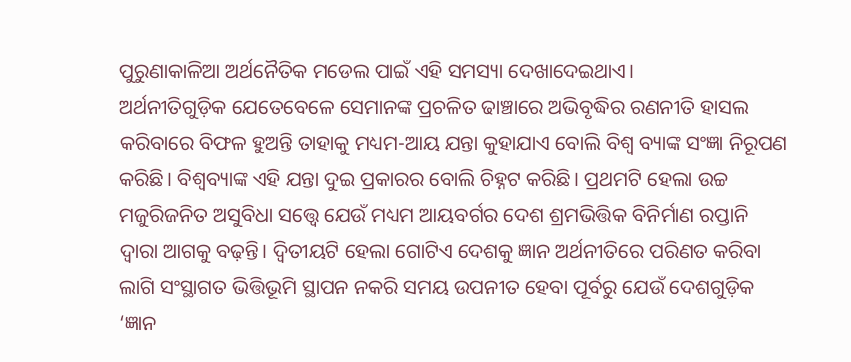ପୁରୁଣାକାଳିଆ ଅର୍ଥନୈତିକ ମଡେଲ ପାଇଁ ଏହି ସମସ୍ୟା ଦେଖାଦେଇଥାଏ।
ଅର୍ଥନୀତିଗୁଡ଼ିକ ଯେତେବେଳେ ସେମାନଙ୍କ ପ୍ରଚଳିତ ଢାଞ୍ଚାରେ ଅଭିବୃଦ୍ଧିର ରଣନୀତି ହାସଲ କରିବାରେ ବିଫଳ ହୁଅନ୍ତି ତାହାକୁ ମଧ୍ୟମ-ଆୟ ଯନ୍ତା କୁହାଯାଏ ବୋଲି ବିଶ୍ବ ବ୍ୟାଙ୍କ ସଂଜ୍ଞା ନିରୂପଣ କରିଛି। ବିଶ୍ବବ୍ୟାଙ୍କ ଏହି ଯନ୍ତା ଦୁଇ ପ୍ରକାରର ବୋଲି ଚିହ୍ନଟ କରିଛି। ପ୍ରଥମଟି ହେଲା ଉଚ୍ଚ ମଜୁରିଜନିତ ଅସୁବିଧା ସତ୍ତ୍ବେ ଯେଉଁ ମଧ୍ୟମ ଆୟବର୍ଗର ଦେଶ ଶ୍ରମଭିତ୍ତିକ ବିନିର୍ମାଣ ରପ୍ତାନି ଦ୍ବାରା ଆଗକୁ ବଢ଼ନ୍ତି। ଦ୍ବିତୀୟଟି ହେଲା ଗୋଟିଏ ଦେଶକୁ ଜ୍ଞାନ ଅର୍ଥନୀତିରେ ପରିଣତ କରିବା ଲାଗି ସଂସ୍ଥାଗତ ଭିତ୍ତିଭୂମି ସ୍ଥାପନ ନକରି ସମୟ ଉପନୀତ ହେବା ପୂର୍ବରୁ ଯେଉଁ ଦେଶଗୁଡ଼ିକ ‘ଜ୍ଞାନ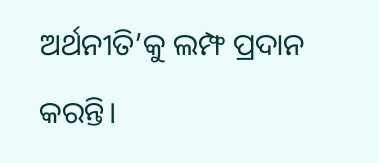ଅର୍ଥନୀତି’କୁ ଲମ୍ଫ ପ୍ରଦାନ କରନ୍ତି।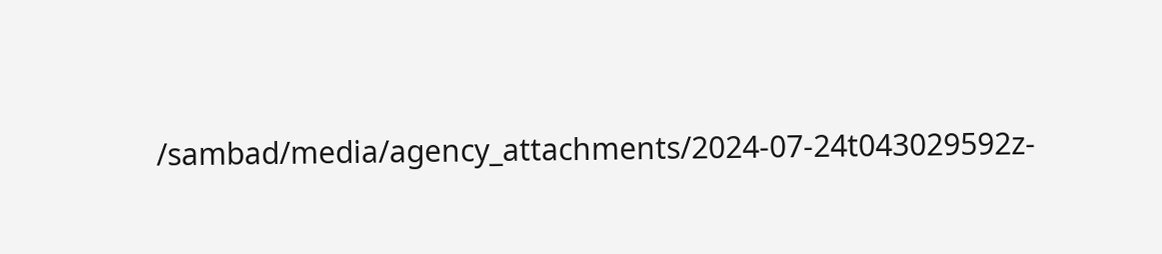/sambad/media/agency_attachments/2024-07-24t043029592z-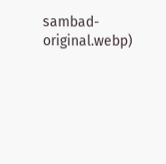sambad-original.webp)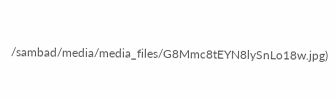/sambad/media/media_files/G8Mmc8tEYN8lySnLo18w.jpg)